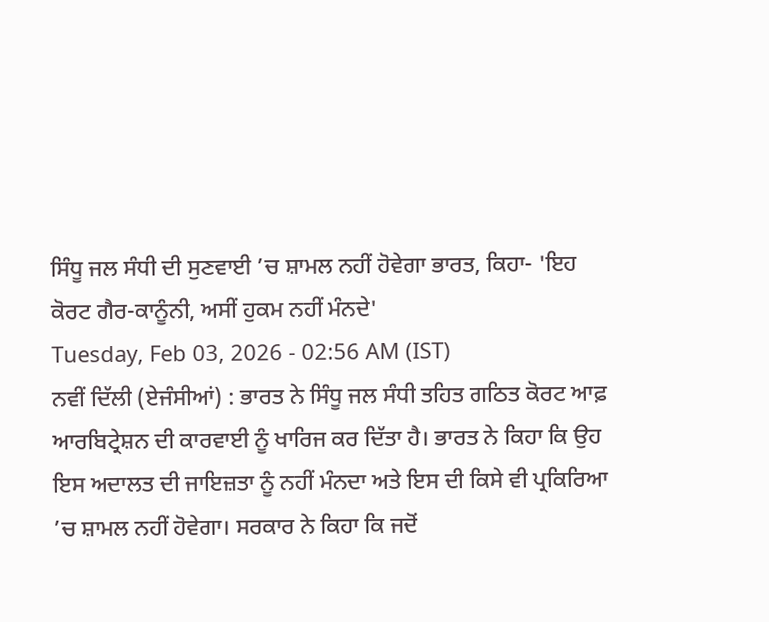ਸਿੰਧੂ ਜਲ ਸੰਧੀ ਦੀ ਸੁਣਵਾਈ ’ਚ ਸ਼ਾਮਲ ਨਹੀਂ ਹੋਵੇਗਾ ਭਾਰਤ, ਕਿਹਾ- 'ਇਹ ਕੋਰਟ ਗੈਰ-ਕਾਨੂੰਨੀ, ਅਸੀਂ ਹੁਕਮ ਨਹੀਂ ਮੰਨਦੇ'
Tuesday, Feb 03, 2026 - 02:56 AM (IST)
ਨਵੀਂ ਦਿੱਲੀ (ਏਜੰਸੀਆਂ) : ਭਾਰਤ ਨੇ ਸਿੰਧੂ ਜਲ ਸੰਧੀ ਤਹਿਤ ਗਠਿਤ ਕੋਰਟ ਆਫ਼ ਆਰਬਿਟ੍ਰੇਸ਼ਨ ਦੀ ਕਾਰਵਾਈ ਨੂੰ ਖਾਰਿਜ ਕਰ ਦਿੱਤਾ ਹੈ। ਭਾਰਤ ਨੇ ਕਿਹਾ ਕਿ ਉਹ ਇਸ ਅਦਾਲਤ ਦੀ ਜਾਇਜ਼ਤਾ ਨੂੰ ਨਹੀਂ ਮੰਨਦਾ ਅਤੇ ਇਸ ਦੀ ਕਿਸੇ ਵੀ ਪ੍ਰਕਿਰਿਆ ’ਚ ਸ਼ਾਮਲ ਨਹੀਂ ਹੋਵੇਗਾ। ਸਰਕਾਰ ਨੇ ਕਿਹਾ ਕਿ ਜਦੋਂ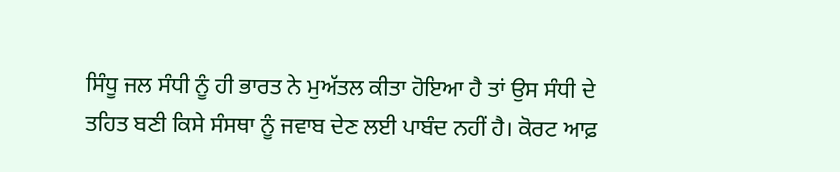ਸਿੰਧੂ ਜਲ ਸੰਧੀ ਨੂੰ ਹੀ ਭਾਰਤ ਨੇ ਮੁਅੱਤਲ ਕੀਤਾ ਹੋਇਆ ਹੈ ਤਾਂ ਉਸ ਸੰਧੀ ਦੇ ਤਹਿਤ ਬਣੀ ਕਿਸੇ ਸੰਸਥਾ ਨੂੰ ਜਵਾਬ ਦੇਣ ਲਈ ਪਾਬੰਦ ਨਹੀਂ ਹੈ। ਕੋਰਟ ਆਫ਼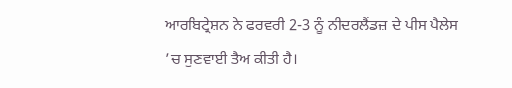ਆਰਬਿਟ੍ਰੇਸ਼ਨ ਨੇ ਫਰਵਰੀ 2-3 ਨੂੰ ਨੀਦਰਲੈਂਡਜ਼ ਦੇ ਪੀਸ ਪੈਲੇਸ ’ਚ ਸੁਣਵਾਈ ਤੈਅ ਕੀਤੀ ਹੈ।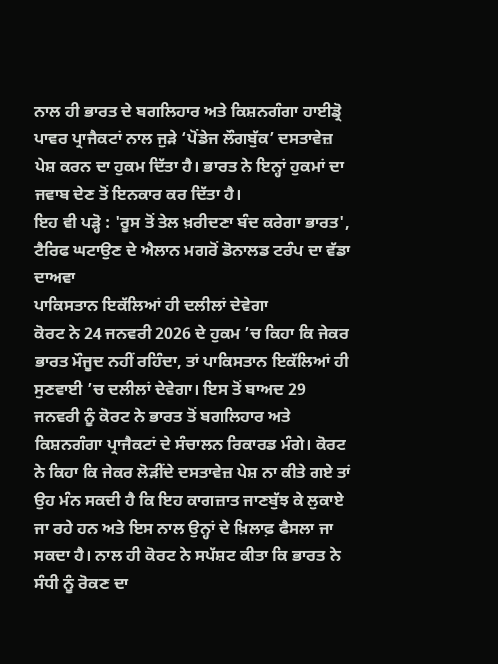ਨਾਲ ਹੀ ਭਾਰਤ ਦੇ ਬਗਲਿਹਾਰ ਅਤੇ ਕਿਸ਼ਨਗੰਗਾ ਹਾਈਡ੍ਰੋ ਪਾਵਰ ਪ੍ਰਾਜੈਕਟਾਂ ਨਾਲ ਜੁੜੇ ‘ਪੋਂਡੇਜ ਲੌਗਬੁੱਕ’ ਦਸਤਾਵੇਜ਼ ਪੇਸ਼ ਕਰਨ ਦਾ ਹੁਕਮ ਦਿੱਤਾ ਹੈ। ਭਾਰਤ ਨੇ ਇਨ੍ਹਾਂ ਹੁਕਮਾਂ ਦਾ ਜਵਾਬ ਦੇਣ ਤੋਂ ਇਨਕਾਰ ਕਰ ਦਿੱਤਾ ਹੈ।
ਇਹ ਵੀ ਪੜ੍ਹੋ : 'ਰੂਸ ਤੋਂ ਤੇਲ ਖ਼ਰੀਦਣਾ ਬੰਦ ਕਰੇਗਾ ਭਾਰਤ', ਟੈਰਿਫ ਘਟਾਉਣ ਦੇ ਐਲਾਨ ਮਗਰੋਂ ਡੋਨਾਲਡ ਟਰੰਪ ਦਾ ਵੱਡਾ ਦਾਅਵਾ
ਪਾਕਿਸਤਾਨ ਇਕੱਲਿਆਂ ਹੀ ਦਲੀਲਾਂ ਦੇਵੇਗਾ
ਕੋਰਟ ਨੇ 24 ਜਨਵਰੀ 2026 ਦੇ ਹੁਕਮ ’ਚ ਕਿਹਾ ਕਿ ਜੇਕਰ ਭਾਰਤ ਮੌਜੂਦ ਨਹੀਂ ਰਹਿੰਦਾ, ਤਾਂ ਪਾਕਿਸਤਾਨ ਇਕੱਲਿਆਂ ਹੀ ਸੁਣਵਾਈ ’ਚ ਦਲੀਲਾਂ ਦੇਵੇਗਾ। ਇਸ ਤੋਂ ਬਾਅਦ 29 ਜਨਵਰੀ ਨੂੰ ਕੋਰਟ ਨੇ ਭਾਰਤ ਤੋਂ ਬਗਲਿਹਾਰ ਅਤੇ ਕਿਸ਼ਨਗੰਗਾ ਪ੍ਰਾਜੈਕਟਾਂ ਦੇ ਸੰਚਾਲਨ ਰਿਕਾਰਡ ਮੰਗੇ। ਕੋਰਟ ਨੇ ਕਿਹਾ ਕਿ ਜੇਕਰ ਲੋੜੀਂਦੇ ਦਸਤਾਵੇਜ਼ ਪੇਸ਼ ਨਾ ਕੀਤੇ ਗਏ ਤਾਂ ਉਹ ਮੰਨ ਸਕਦੀ ਹੈ ਕਿ ਇਹ ਕਾਗਜ਼ਾਤ ਜਾਣਬੁੱਝ ਕੇ ਲੁਕਾਏ ਜਾ ਰਹੇ ਹਨ ਅਤੇ ਇਸ ਨਾਲ ਉਨ੍ਹਾਂ ਦੇ ਖ਼ਿਲਾਫ਼ ਫੈਸਲਾ ਜਾ ਸਕਦਾ ਹੈ। ਨਾਲ ਹੀ ਕੋਰਟ ਨੇ ਸਪੱਸ਼ਟ ਕੀਤਾ ਕਿ ਭਾਰਤ ਨੇ ਸੰਧੀ ਨੂੰ ਰੋਕਣ ਦਾ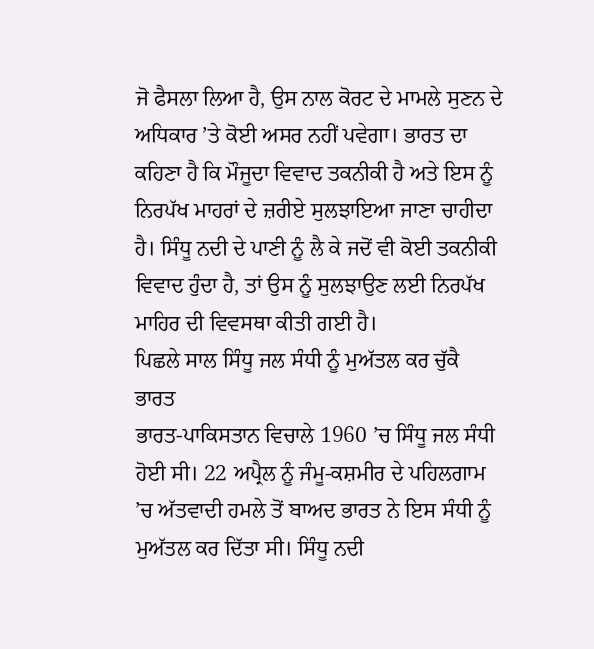ਜੋ ਫੈਸਲਾ ਲਿਆ ਹੈ, ਉਸ ਨਾਲ ਕੋਰਟ ਦੇ ਮਾਮਲੇ ਸੁਣਨ ਦੇ ਅਧਿਕਾਰ ’ਤੇ ਕੋਈ ਅਸਰ ਨਹੀਂ ਪਵੇਗਾ। ਭਾਰਤ ਦਾ ਕਹਿਣਾ ਹੈ ਕਿ ਮੌਜੂਦਾ ਵਿਵਾਦ ਤਕਨੀਕੀ ਹੈ ਅਤੇ ਇਸ ਨੂੰ ਨਿਰਪੱਖ ਮਾਹਰਾਂ ਦੇ ਜ਼ਰੀਏ ਸੁਲਝਾਇਆ ਜਾਣਾ ਚਾਹੀਦਾ ਹੈ। ਸਿੰਧੂ ਨਦੀ ਦੇ ਪਾਣੀ ਨੂੰ ਲੈ ਕੇ ਜਦੋਂ ਵੀ ਕੋਈ ਤਕਨੀਕੀ ਵਿਵਾਦ ਹੁੰਦਾ ਹੈ, ਤਾਂ ਉਸ ਨੂੰ ਸੁਲਝਾਉਣ ਲਈ ਨਿਰਪੱਖ ਮਾਹਿਰ ਦੀ ਵਿਵਸਥਾ ਕੀਤੀ ਗਈ ਹੈ।
ਪਿਛਲੇ ਸਾਲ ਸਿੰਧੂ ਜਲ ਸੰਧੀ ਨੂੰ ਮੁਅੱਤਲ ਕਰ ਚੁੱਕੈ ਭਾਰਤ
ਭਾਰਤ-ਪਾਕਿਸਤਾਨ ਵਿਚਾਲੇ 1960 ’ਚ ਸਿੰਧੂ ਜਲ ਸੰਧੀ ਹੋਈ ਸੀ। 22 ਅਪ੍ਰੈਲ ਨੂੰ ਜੰਮੂ-ਕਸ਼ਮੀਰ ਦੇ ਪਹਿਲਗਾਮ ’ਚ ਅੱਤਵਾਦੀ ਹਮਲੇ ਤੋਂ ਬਾਅਦ ਭਾਰਤ ਨੇ ਇਸ ਸੰਧੀ ਨੂੰ ਮੁਅੱਤਲ ਕਰ ਦਿੱਤਾ ਸੀ। ਸਿੰਧੂ ਨਦੀ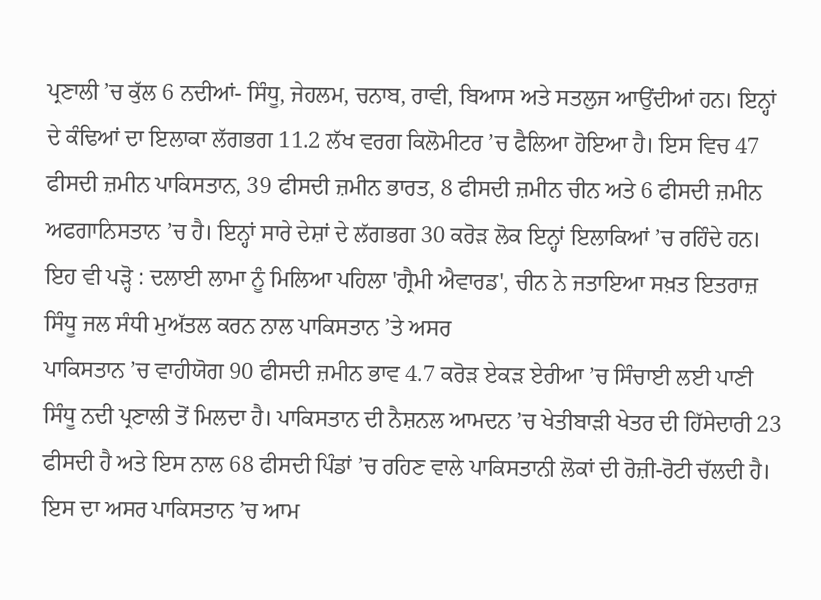ਪ੍ਰਣਾਲੀ ’ਚ ਕੁੱਲ 6 ਨਦੀਆਂ- ਸਿੰਧੂ, ਜੇਹਲਮ, ਚਨਾਬ, ਰਾਵੀ, ਬਿਆਸ ਅਤੇ ਸਤਲੁਜ ਆਉਂਦੀਆਂ ਹਨ। ਇਨ੍ਹਾਂ ਦੇ ਕੰਢਿਆਂ ਦਾ ਇਲਾਕਾ ਲੱਗਭਗ 11.2 ਲੱਖ ਵਰਗ ਕਿਲੋਮੀਟਰ ’ਚ ਫੈਲਿਆ ਹੋਇਆ ਹੈ। ਇਸ ਵਿਚ 47 ਫੀਸਦੀ ਜ਼ਮੀਨ ਪਾਕਿਸਤਾਨ, 39 ਫੀਸਦੀ ਜ਼ਮੀਨ ਭਾਰਤ, 8 ਫੀਸਦੀ ਜ਼ਮੀਨ ਚੀਨ ਅਤੇ 6 ਫੀਸਦੀ ਜ਼ਮੀਨ ਅਫਗਾਨਿਸਤਾਨ ’ਚ ਹੈ। ਇਨ੍ਹਾਂ ਸਾਰੇ ਦੇਸ਼ਾਂ ਦੇ ਲੱਗਭਗ 30 ਕਰੋੜ ਲੋਕ ਇਨ੍ਹਾਂ ਇਲਾਕਿਆਂ ’ਚ ਰਹਿੰਦੇ ਹਨ।
ਇਹ ਵੀ ਪੜ੍ਹੋ : ਦਲਾਈ ਲਾਮਾ ਨੂੰ ਮਿਲਿਆ ਪਹਿਲਾ 'ਗ੍ਰੈਮੀ ਐਵਾਰਡ', ਚੀਨ ਨੇ ਜਤਾਇਆ ਸਖ਼ਤ ਇਤਰਾਜ਼
ਸਿੰਧੂ ਜਲ ਸੰਧੀ ਮੁਅੱਤਲ ਕਰਨ ਨਾਲ ਪਾਕਿਸਤਾਨ ’ਤੇ ਅਸਰ
ਪਾਕਿਸਤਾਨ ’ਚ ਵਾਹੀਯੋਗ 90 ਫੀਸਦੀ ਜ਼ਮੀਨ ਭਾਵ 4.7 ਕਰੋੜ ਏਕੜ ਏਰੀਆ ’ਚ ਸਿੰਚਾਈ ਲਈ ਪਾਣੀ ਸਿੰਧੂ ਨਦੀ ਪ੍ਰਣਾਲੀ ਤੋਂ ਮਿਲਦਾ ਹੈ। ਪਾਕਿਸਤਾਨ ਦੀ ਨੈਸ਼ਨਲ ਆਮਦਨ ’ਚ ਖੇਤੀਬਾੜੀ ਖੇਤਰ ਦੀ ਹਿੱਸੇਦਾਰੀ 23 ਫੀਸਦੀ ਹੈ ਅਤੇ ਇਸ ਨਾਲ 68 ਫੀਸਦੀ ਪਿੰਡਾਂ ’ਚ ਰਹਿਣ ਵਾਲੇ ਪਾਕਿਸਤਾਨੀ ਲੋਕਾਂ ਦੀ ਰੋਜ਼ੀ-ਰੋਟੀ ਚੱਲਦੀ ਹੈ। ਇਸ ਦਾ ਅਸਰ ਪਾਕਿਸਤਾਨ ’ਚ ਆਮ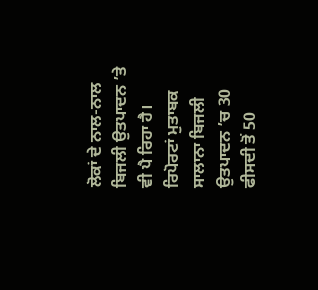ਲੋਕਾਂ ਦੇ ਨਾਲ-ਨਾਲ ਬਿਜਲੀ ਉਤਪਾਦਨ ’ਤੇ ਵੀ ਪੈ ਰਿਹਾ ਹੈ। ਰਿਪੋਰਟਾਂ ਮੁਤਾਬਕ ਸਾਲਾਨਾ ਬਿਜਲੀ ਉਤਪਾਦਨ ’ਚ 30 ਫੀਸਦੀ ਤੋਂ 50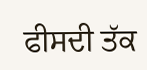ਫੀਸਦੀ ਤੱਕ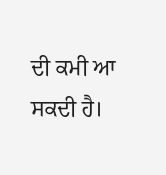ਦੀ ਕਮੀ ਆ ਸਕਦੀ ਹੈ।